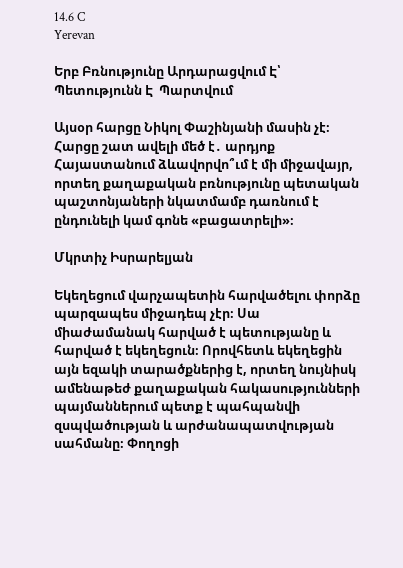14.6 C
Yerevan

Երբ Բռնությունը Արդարացվում Է՝ Պետությունն Է  Պարտվում

Այսօր հարցը Նիկոլ Փաշինյանի մասին չէ։ Հարցը շատ ավելի մեծ է․ արդյոք Հայաստանում ձևավորվո՞ւմ է մի միջավայր, որտեղ քաղաքական բռնությունը պետական պաշտոնյաների նկատմամբ դառնում է ընդունելի կամ գոնե «բացատրելի»։

Մկրտիչ Իսրարելյան

Եկեղեցում վարչապետին հարվածելու փորձը պարզապես միջադեպ չէր։ Սա միաժամանակ հարված է պետությանը և հարված է եկեղեցուն։ Որովհետև եկեղեցին այն եզակի տարածքներից է, որտեղ նույնիսկ ամենաթեժ քաղաքական հակասությունների պայմաններում պետք է պահպանվի զսպվածության և արժանապատվության սահմանը։ Փողոցի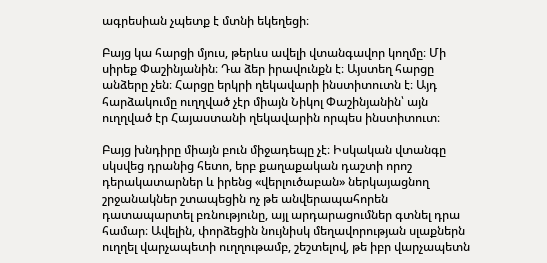ագրեսիան չպետք է մտնի եկեղեցի։

Բայց կա հարցի մյուս, թերևս ավելի վտանգավոր կողմը։ Մի սիրեք Փաշինյանին։ Դա ձեր իրավունքն է։ Այստեղ հարցը անձերը չեն։ Հարցը երկրի ղեկավարի ինստիտուտն է։ Այդ հարձակումը ուղղված չէր միայն Նիկոլ Փաշինյանին՝ այն ուղղված էր Հայաստանի ղեկավարին որպես ինստիտուտ։

Բայց խնդիրը միայն բուն միջադեպը չէ։ Իսկական վտանգը սկսվեց դրանից հետո, երբ քաղաքական դաշտի որոշ դերակատարներ և իրենց «վերլուծաբան» ներկայացնող շրջանակներ շտապեցին ոչ թե անվերապահորեն դատապարտել բռնությունը, այլ արդարացումներ գտնել դրա համար։ Ավելին, փորձեցին նույնիսկ մեղավորության սլաքներն ուղղել վարչապետի ուղղութամբ, շեշտելով, թե իբր վարչապետն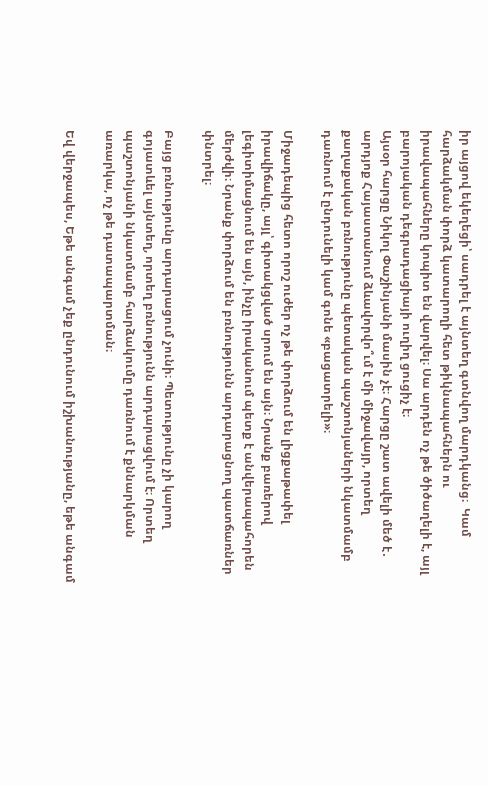իր այցով եկեղեցի՝ սադրել է այնտեղ գտնվող մարդկանց։  Կամ հարձակման փորձ կատարողի հետ թիկնապահներն ու իրավապահները կոպիտ են վարվել։ Սա արդեն ոչ թե ծիծաղելի է, այլ բարոյական դեգրադացիայի ուղիղ ցուցիչ է։
Այսօր հարցը Նիկոլ Փաշինյանի մասին չէ։ Հարցը շատ ավելի մեծ է․ արդյոք Հայաստանում ձևավորվո՞ւմ է մի միջավայր, որտեղ քաղաքական բռնությունը պետական պաշտոնյաների նկատմամբ դառնում է ընդունելի կամ գոնե «բացատրելի»։

Միջադեպից հետո որոշ ուժեր ոչ թե փորձում են լիցքաթափել իրավիճակը, այլ՝ գիտակցված սրում են այն։ Նրանք բառերով  լեգիտիմացնում են այն, ինչը իրականում պետք է անվերապահորեն մերժվի։ Նրանք փորձում են բռնությունն արդարացնող պատճառներ փնտրել։

Բայց բռնությունը արդարացում չունի։ Պետությունը չի կարող գոյատևել այնտեղ, որտեղ բռնությունն արդարացվում է։ Որտեղ պաշտոնյանի նկատմամբ հարձակումը դառնում է քննարկման առարկա, ոչ թե դատապարտման։

Եվ վերջապես, Եթե անգամ չեք ընդունում իշխանությանը, եթե անգամ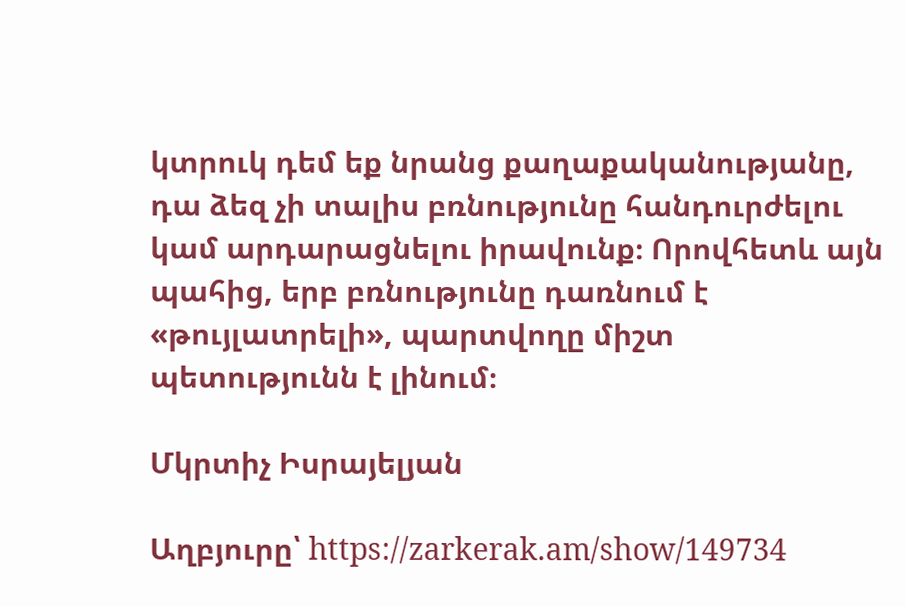կտրուկ դեմ եք նրանց քաղաքականությանը, դա ձեզ չի տալիս բռնությունը հանդուրժելու կամ արդարացնելու իրավունք։ Որովհետև այն պահից, երբ բռնությունը դառնում է «թույլատրելի», պարտվողը միշտ պետությունն է լինում։

Մկրտիչ Իսրայելյան

Աղբյուրը՝ https://zarkerak.am/show/149734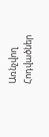Առնչվող Հոդվածներ